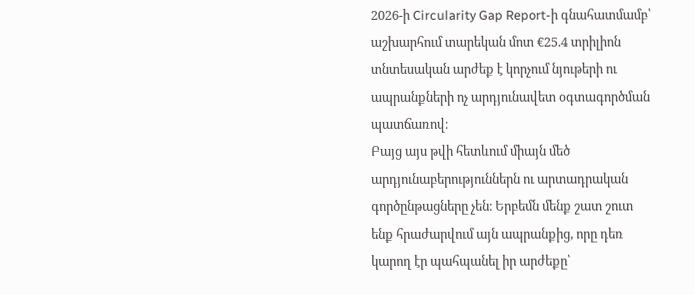2026-ի Circularity Gap Report-ի գնահատմամբ՝ աշխարհում տարեկան մոտ €25.4 տրիլիոն տնտեսական արժեք է կորչում նյութերի ու ապրանքների ոչ արդյունավետ օգտագործման պատճառով։
Բայց այս թվի հետևում միայն մեծ արդյունաբերություններն ու արտադրական գործընթացները չեն։ Երբեմն մենք շատ շուտ ենք հրաժարվում այն ապրանքից, որը դեռ կարող էր պահպանել իր արժեքը՝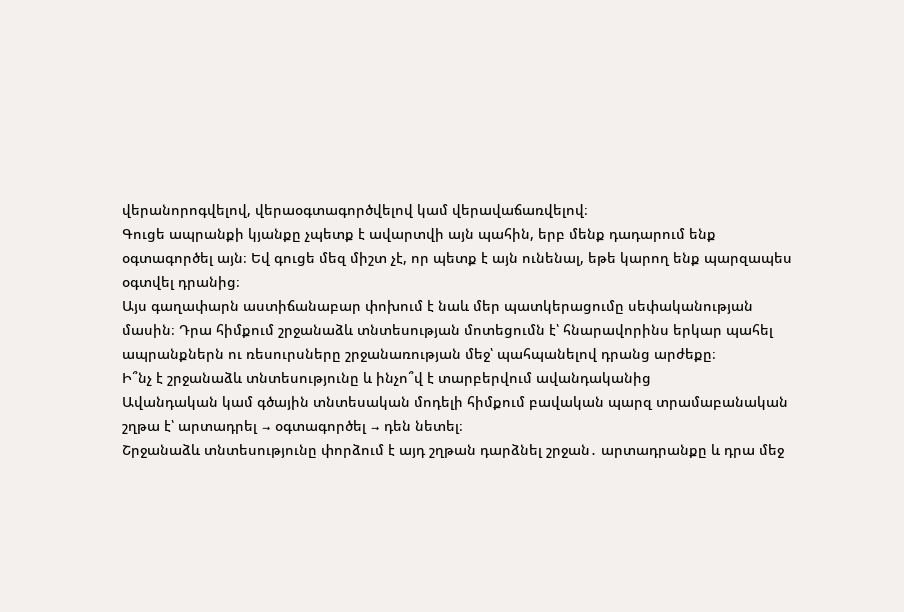վերանորոգվելով, վերաօգտագործվելով կամ վերավաճառվելով։
Գուցե ապրանքի կյանքը չպետք է ավարտվի այն պահին, երբ մենք դադարում ենք օգտագործել այն։ Եվ գուցե մեզ միշտ չէ, որ պետք է այն ունենալ, եթե կարող ենք պարզապես օգտվել դրանից։
Այս գաղափարն աստիճանաբար փոխում է նաև մեր պատկերացումը սեփականության մասին։ Դրա հիմքում շրջանաձև տնտեսության մոտեցումն է՝ հնարավորինս երկար պահել ապրանքներն ու ռեսուրսները շրջանառության մեջ՝ պահպանելով դրանց արժեքը։
Ի՞նչ է շրջանաձև տնտեսությունը և ինչո՞վ է տարբերվում ավանդականից
Ավանդական կամ գծային տնտեսական մոդելի հիմքում բավական պարզ տրամաբանական շղթա է՝ արտադրել → օգտագործել → դեն նետել։
Շրջանաձև տնտեսությունը փորձում է այդ շղթան դարձնել շրջան․ արտադրանքը և դրա մեջ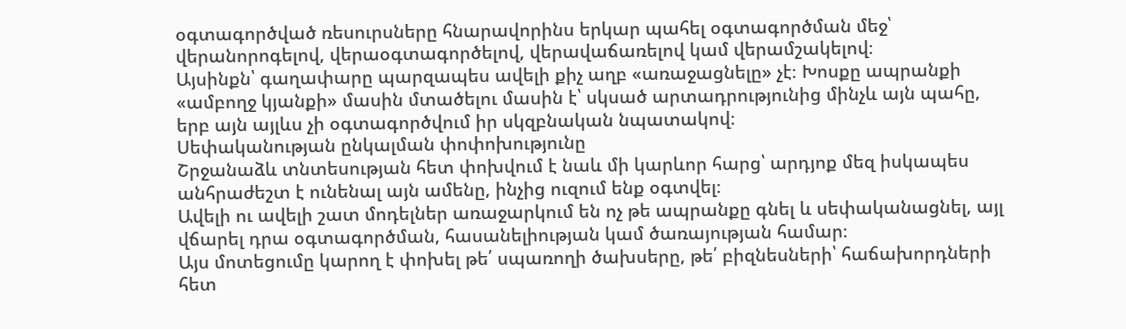օգտագործված ռեսուրսները հնարավորինս երկար պահել օգտագործման մեջ՝ վերանորոգելով, վերաօգտագործելով, վերավաճառելով կամ վերամշակելով։
Այսինքն՝ գաղափարը պարզապես ավելի քիչ աղբ «առաջացնելը» չէ։ Խոսքը ապրանքի «ամբողջ կյանքի» մասին մտածելու մասին է՝ սկսած արտադրությունից մինչև այն պահը, երբ այն այլևս չի օգտագործվում իր սկզբնական նպատակով։
Սեփականության ընկալման փոփոխությունը
Շրջանաձև տնտեսության հետ փոխվում է նաև մի կարևոր հարց՝ արդյոք մեզ իսկապես անհրաժեշտ է ունենալ այն ամենը, ինչից ուզում ենք օգտվել։
Ավելի ու ավելի շատ մոդելներ առաջարկում են ոչ թե ապրանքը գնել և սեփականացնել, այլ վճարել դրա օգտագործման, հասանելիության կամ ծառայության համար։
Այս մոտեցումը կարող է փոխել թե՛ սպառողի ծախսերը, թե՛ բիզնեսների՝ հաճախորդների հետ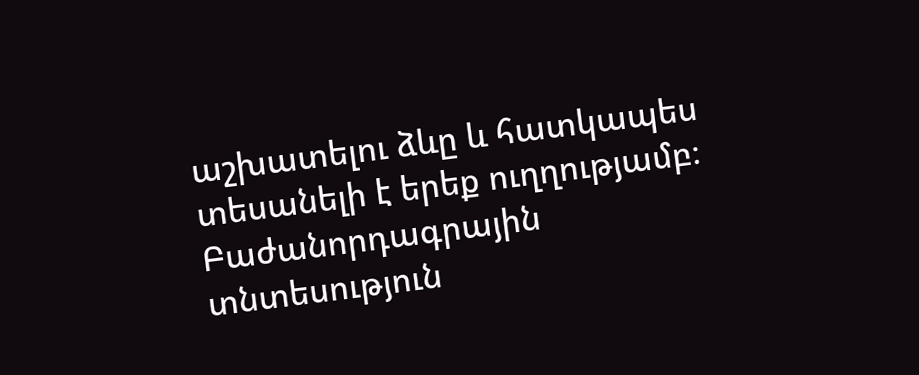աշխատելու ձևը և հատկապես տեսանելի է երեք ուղղությամբ։
Բաժանորդագրային տնտեսություն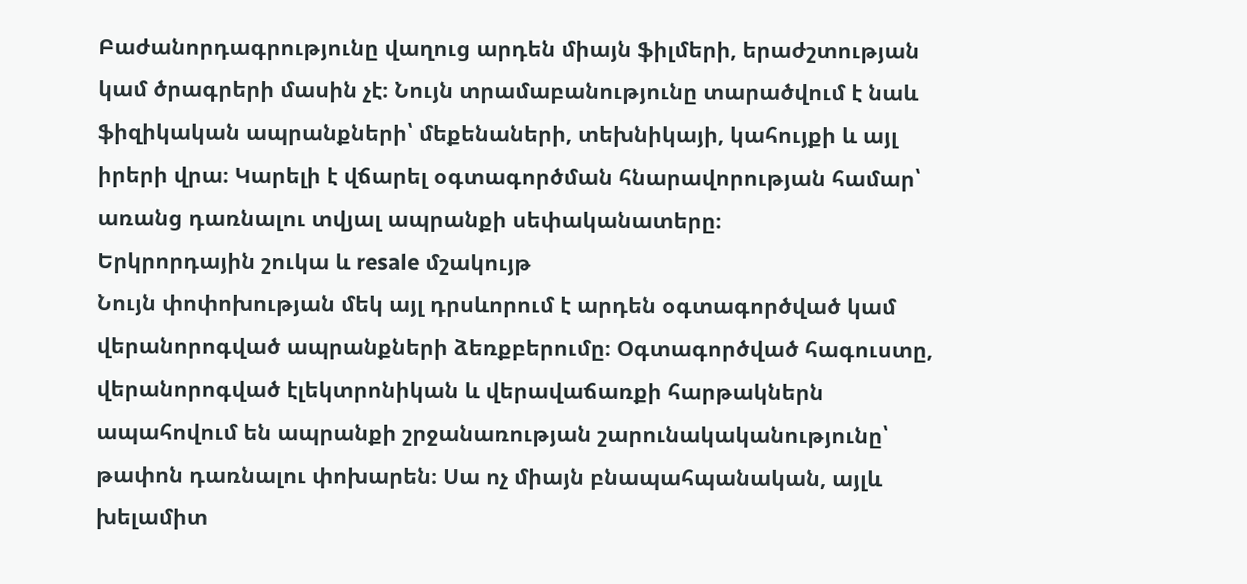Բաժանորդագրությունը վաղուց արդեն միայն ֆիլմերի, երաժշտության կամ ծրագրերի մասին չէ։ Նույն տրամաբանությունը տարածվում է նաև ֆիզիկական ապրանքների՝ մեքենաների, տեխնիկայի, կահույքի և այլ իրերի վրա։ Կարելի է վճարել օգտագործման հնարավորության համար՝ առանց դառնալու տվյալ ապրանքի սեփականատերը։
Երկրորդային շուկա և resale մշակույթ
Նույն փոփոխության մեկ այլ դրսևորում է արդեն օգտագործված կամ վերանորոգված ապրանքների ձեռքբերումը։ Օգտագործված հագուստը, վերանորոգված էլեկտրոնիկան և վերավաճառքի հարթակներն ապահովում են ապրանքի շրջանառության շարունակականությունը՝ թափոն դառնալու փոխարեն։ Սա ոչ միայն բնապահպանական, այլև խելամիտ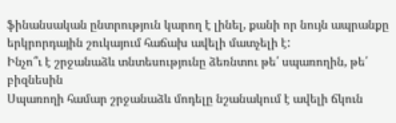ֆինանսական ընտրություն կարող է լինել, քանի որ նույն ապրանքը երկրորդային շուկայում հաճախ ավելի մատչելի է:
Ինչո՞ւ է շրջանաձև տնտեսությունը ձեռնտու թե՛ սպառողին, թե՛ բիզնեսին
Սպառողի համար շրջանաձև մոդելը նշանակում է ավելի ճկուն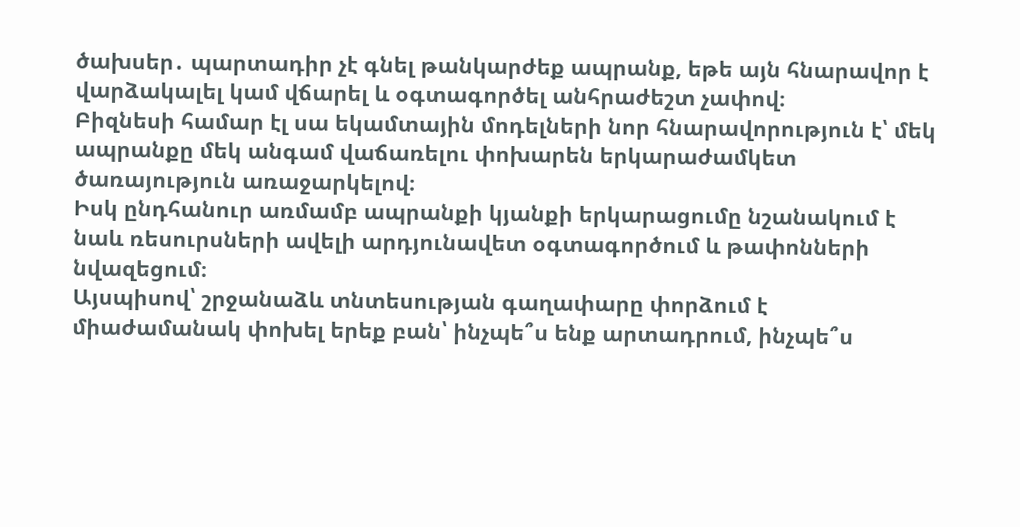ծախսեր․ պարտադիր չէ գնել թանկարժեք ապրանք, եթե այն հնարավոր է վարձակալել կամ վճարել և օգտագործել անհրաժեշտ չափով։
Բիզնեսի համար էլ սա եկամտային մոդելների նոր հնարավորություն է՝ մեկ ապրանքը մեկ անգամ վաճառելու փոխարեն երկարաժամկետ ծառայություն առաջարկելով։
Իսկ ընդհանուր առմամբ ապրանքի կյանքի երկարացումը նշանակում է նաև ռեսուրսների ավելի արդյունավետ օգտագործում և թափոնների նվազեցում։
Այսպիսով՝ շրջանաձև տնտեսության գաղափարը փորձում է միաժամանակ փոխել երեք բան՝ ինչպե՞ս ենք արտադրում, ինչպե՞ս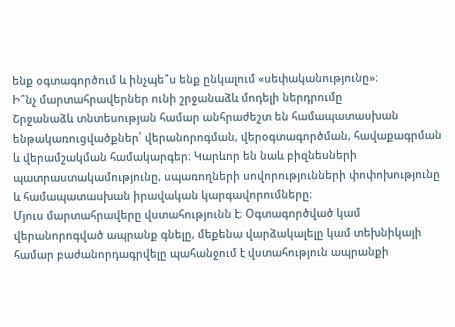ենք օգտագործում և ինչպե՞ս ենք ընկալում «սեփականությունը»։
Ի՞նչ մարտահրավերներ ունի շրջանաձև մոդելի ներդրումը
Շրջանաձև տնտեսության համար անհրաժեշտ են համապատասխան ենթակառուցվածքներ՝ վերանորոգման, վերօգտագործման, հավաքագրման և վերամշակման համակարգեր։ Կարևոր են նաև բիզնեսների պատրաստակամությունը, սպառողների սովորությունների փոփոխությունը և համապատասխան իրավական կարգավորումները։
Մյուս մարտահրավերը վստահությունն է։ Օգտագործված կամ վերանորոգված ապրանք գնելը, մեքենա վարձակալելը կամ տեխնիկայի համար բաժանորդագրվելը պահանջում է վստահություն ապրանքի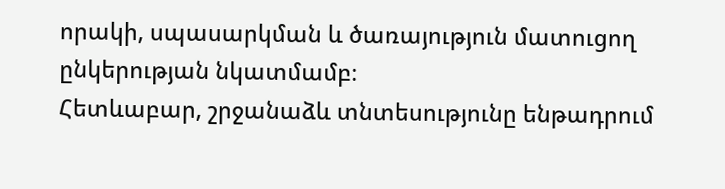որակի, սպասարկման և ծառայություն մատուցող ընկերության նկատմամբ։
Հետևաբար, շրջանաձև տնտեսությունը ենթադրում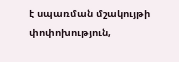է սպառման մշակույթի փոփոխություն,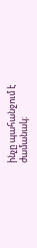ինչը պահանջում է ժամանակ։